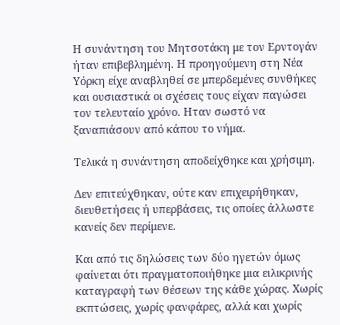Η συνάντηση του Μητσοτάκη με τον Ερντογάν ήταν επιβεβλημένη. Η προηγούμενη στη Νέα Υόρκη είχε αναβληθεί σε μπερδεμένες συνθήκες και ουσιαστικά οι σχέσεις τους είχαν παγώσει τον τελευταίο χρόνο. Ηταν σωστό να ξαναπιάσουν από κάπου το νήμα.

Τελικά η συνάντηση αποδείχθηκε και χρήσιμη.

Δεν επιτεύχθηκαν, ούτε καν επιχειρήθηκαν, διευθετήσεις ή υπερβάσεις, τις οποίες άλλωστε κανείς δεν περίμενε.

Και από τις δηλώσεις των δύο ηγετών όμως φαίνεται ότι πραγματοποιήθηκε μια ειλικρινής καταγραφή των θέσεων της κάθε χώρας. Χωρίς εκπτώσεις, χωρίς φανφάρες, αλλά και χωρίς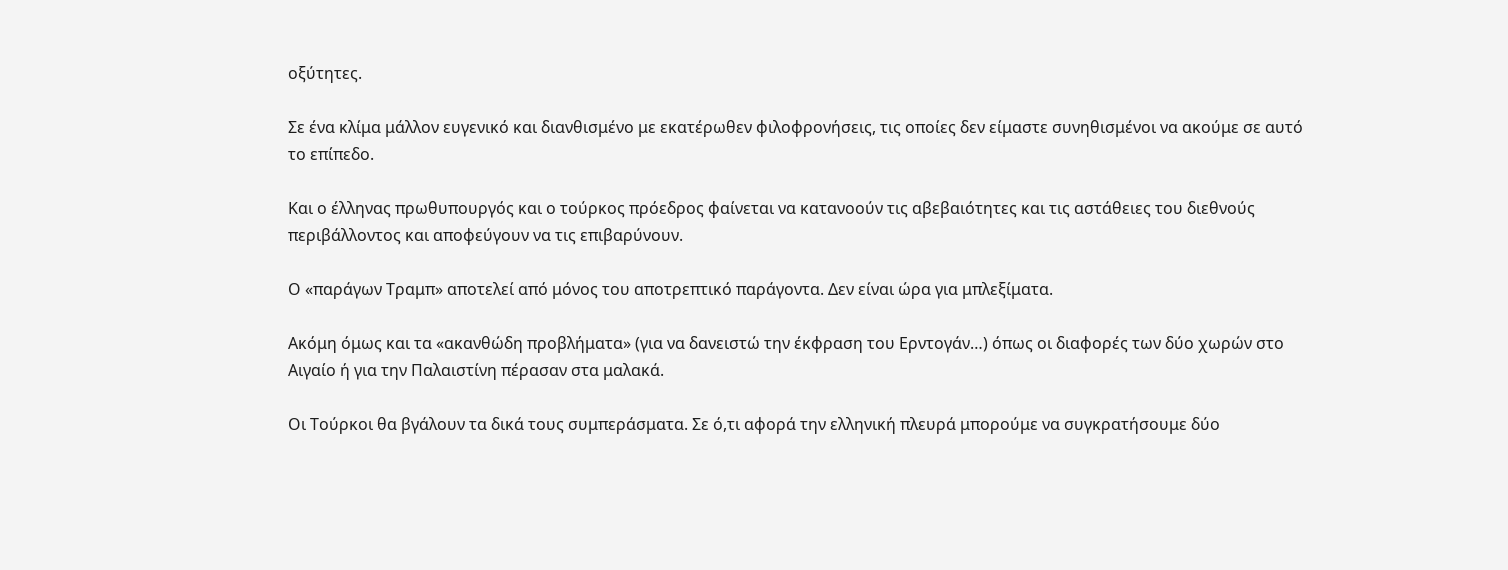οξύτητες.

Σε ένα κλίμα μάλλον ευγενικό και διανθισμένο με εκατέρωθεν φιλοφρονήσεις, τις οποίες δεν είμαστε συνηθισμένοι να ακούμε σε αυτό το επίπεδο.

Και ο έλληνας πρωθυπουργός και ο τούρκος πρόεδρος φαίνεται να κατανοούν τις αβεβαιότητες και τις αστάθειες του διεθνούς περιβάλλοντος και αποφεύγουν να τις επιβαρύνουν.

Ο «παράγων Τραμπ» αποτελεί από μόνος του αποτρεπτικό παράγοντα. Δεν είναι ώρα για μπλεξίματα.

Ακόμη όμως και τα «ακανθώδη προβλήματα» (για να δανειστώ την έκφραση του Ερντογάν…) όπως οι διαφορές των δύο χωρών στο Αιγαίο ή για την Παλαιστίνη πέρασαν στα μαλακά.

Οι Τούρκοι θα βγάλουν τα δικά τους συμπεράσματα. Σε ό,τι αφορά την ελληνική πλευρά μπορούμε να συγκρατήσουμε δύο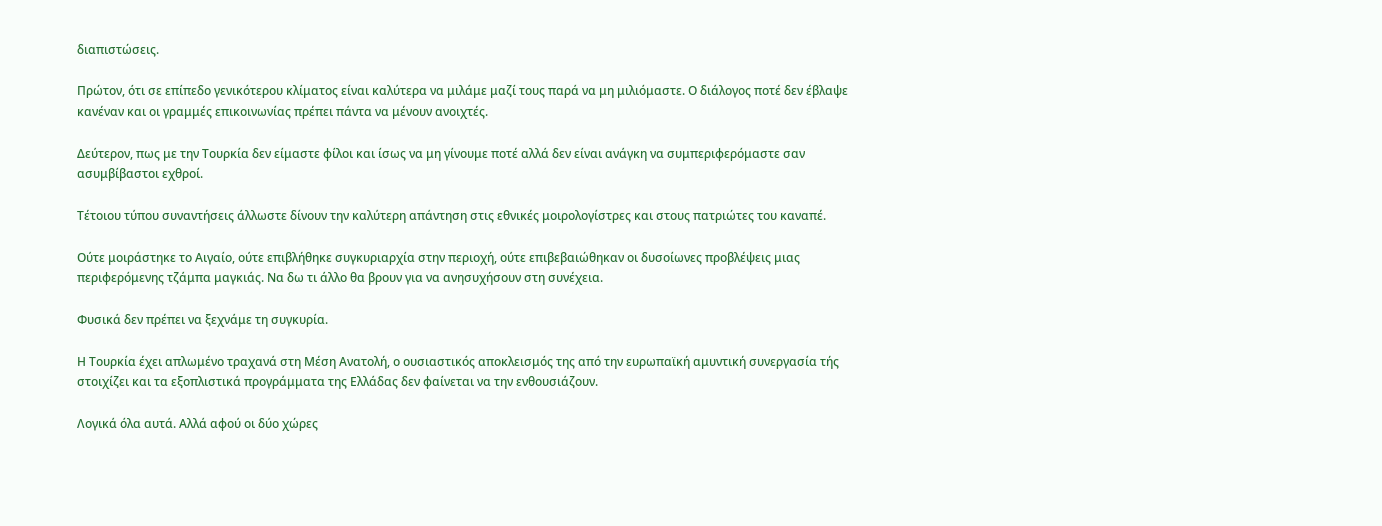διαπιστώσεις.

Πρώτον, ότι σε επίπεδο γενικότερου κλίματος είναι καλύτερα να μιλάμε μαζί τους παρά να μη μιλιόμαστε. Ο διάλογος ποτέ δεν έβλαψε κανέναν και οι γραμμές επικοινωνίας πρέπει πάντα να μένουν ανοιχτές.

Δεύτερον, πως με την Τουρκία δεν είμαστε φίλοι και ίσως να μη γίνουμε ποτέ αλλά δεν είναι ανάγκη να συμπεριφερόμαστε σαν ασυμβίβαστοι εχθροί.

Τέτοιου τύπου συναντήσεις άλλωστε δίνουν την καλύτερη απάντηση στις εθνικές μοιρολογίστρες και στους πατριώτες του καναπέ.

Ούτε μοιράστηκε το Αιγαίο, ούτε επιβλήθηκε συγκυριαρχία στην περιοχή, ούτε επιβεβαιώθηκαν οι δυσοίωνες προβλέψεις μιας περιφερόμενης τζάμπα μαγκιάς. Να δω τι άλλο θα βρουν για να ανησυχήσουν στη συνέχεια.

Φυσικά δεν πρέπει να ξεχνάμε τη συγκυρία.

Η Τουρκία έχει απλωμένο τραχανά στη Μέση Ανατολή, ο ουσιαστικός αποκλεισμός της από την ευρωπαϊκή αμυντική συνεργασία τής στοιχίζει και τα εξοπλιστικά προγράμματα της Ελλάδας δεν φαίνεται να την ενθουσιάζουν.

Λογικά όλα αυτά. Αλλά αφού οι δύο χώρες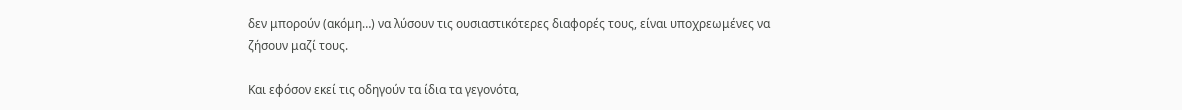δεν μπορούν (ακόμη…) να λύσουν τις ουσιαστικότερες διαφορές τους, είναι υποχρεωμένες να ζήσουν μαζί τους.

Και εφόσον εκεί τις οδηγούν τα ίδια τα γεγονότα,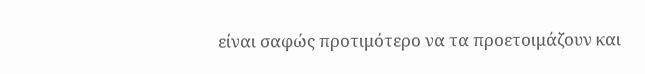είναι σαφώς προτιμότερο να τα προετοιμάζουν και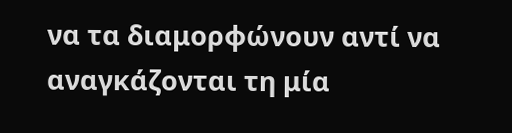να τα διαμορφώνουν αντί να αναγκάζονται τη μία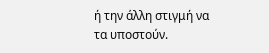ή την άλλη στιγμή να τα υποστούν.